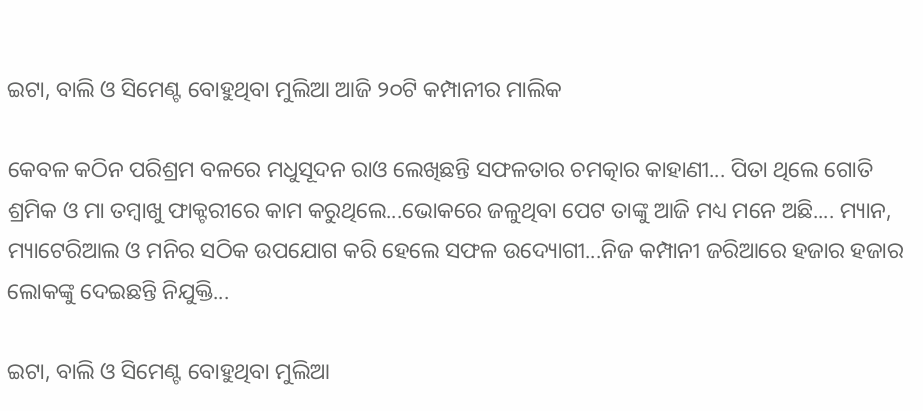ଇଟା, ବାଲି ଓ ସିମେଣ୍ଟ ବୋହୁଥିବା ମୁଲିଆ ଆଜି ୨୦ଟି କମ୍ପାନୀର ମାଲିକ

କେବଳ କଠିନ ପରିଶ୍ରମ ବଳରେ ମଧୁସୂଦନ ରାଓ ଲେଖିଛନ୍ତି ସଫଳତାର ଚମତ୍କାର କାହାଣୀ... ପିତା ଥିଲେ ଗୋତି ଶ୍ରମିକ ଓ ମା ତମ୍ବାଖୁ ଫାକ୍ଟରୀରେ କାମ କରୁଥିଲେ...ଭୋକରେ ଜଳୁଥିବା ପେଟ ତାଙ୍କୁ ଆଜି ମଧ୍ୟ ମନେ ଅଛି.... ମ୍ୟାନ, ମ୍ୟାଟେରିଆଲ ଓ ମନିର ସଠିକ ଉପଯୋଗ କରି ହେଲେ ସଫଳ ଉଦ୍ୟୋଗୀ...ନିଜ କମ୍ପାନୀ ଜରିଆରେ ହଜାର ହଜାର ଲୋକଙ୍କୁ ଦେଇଛନ୍ତି ନିଯୁକ୍ତି...

ଇଟା, ବାଲି ଓ ସିମେଣ୍ଟ ବୋହୁଥିବା ମୁଲିଆ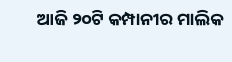ଆଜି ୨୦ଟି କମ୍ପାନୀର ମାଲିକ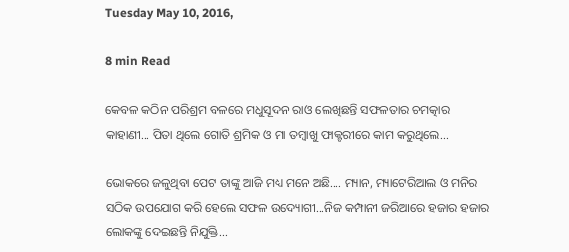Tuesday May 10, 2016,

8 min Read

କେବଳ କଠିନ ପରିଶ୍ରମ ବଳରେ ମଧୁସୂଦନ ରାଓ ଲେଖିଛନ୍ତି ସଫଳତାର ଚମତ୍କାର କାହାଣୀ... ପିତା ଥିଲେ ଗୋତି ଶ୍ରମିକ ଓ ମା ତମ୍ବାଖୁ ଫାକ୍ଟରୀରେ କାମ କରୁଥିଲେ...

ଭୋକରେ ଜଳୁଥିବା ପେଟ ତାଙ୍କୁ ଆଜି ମଧ୍ୟ ମନେ ଅଛି.... ମ୍ୟାନ, ମ୍ୟାଟେରିଆଲ ଓ ମନିର ସଠିକ ଉପଯୋଗ କରି ହେଲେ ସଫଳ ଉଦ୍ୟୋଗୀ...ନିଜ କମ୍ପାନୀ ଜରିଆରେ ହଜାର ହଜାର ଲୋକଙ୍କୁ ଦେଇଛନ୍ତି ନିଯୁକ୍ତି...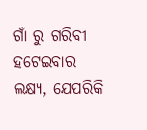ଗାଁ ରୁ ଗରିବୀ ହଟେଇବାର ଲକ୍ଷ୍ୟ, ଯେପରିକି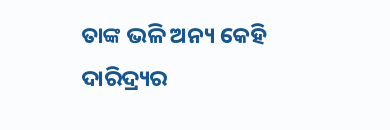ତାଙ୍କ ଭଳି ଅନ୍ୟ କେହି ଦାରିଦ୍ର୍ୟର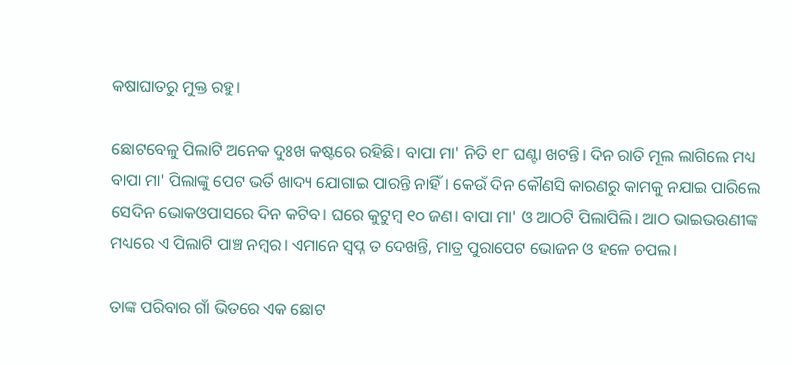କଷାଘାତରୁ ମୁକ୍ତ ରହୁ।

ଛୋଟବେଳୁ ପିଲାଟି ଅନେକ ଦୁଃଖ କଷ୍ଟରେ ରହିଛି। ବାପା ମା' ନିତି ୧୮ ଘଣ୍ଟା ଖଟନ୍ତି। ଦିନ ରାତି ମୂଲ ଲାଗିଲେ ମଧ୍ୟ ବାପା ମା' ପିଲାଙ୍କୁ ପେଟ ଭର୍ତି ଖାଦ୍ୟ ଯୋଗାଇ ପାରନ୍ତି ନାହିଁ। କେଉଁ ଦିନ କୌଣସି କାରଣରୁ କାମକୁ ନଯାଇ ପାରିଲେ ସେଦିନ ଭୋକଓପାସରେ ଦିନ କଟିବ। ଘରେ କୁଟୁମ୍ବ ୧୦ ଜଣ। ବାପା ମା' ଓ ଆଠଟି ପିଲାପିଲି। ଆଠ ଭାଇଭଉଣୀଙ୍କ ମଧ୍ୟରେ ଏ ପିଲାଟି ପାଞ୍ଚ ନମ୍ବର। ଏମାନେ ସ୍ଵପ୍ନ ତ ଦେଖନ୍ତି, ମାତ୍ର ପୁରାପେଟ ଭୋଜନ ଓ ହଳେ ଚପଲ।

ତାଙ୍କ ପରିବାର ଗାଁ ଭିତରେ ଏକ ଛୋଟ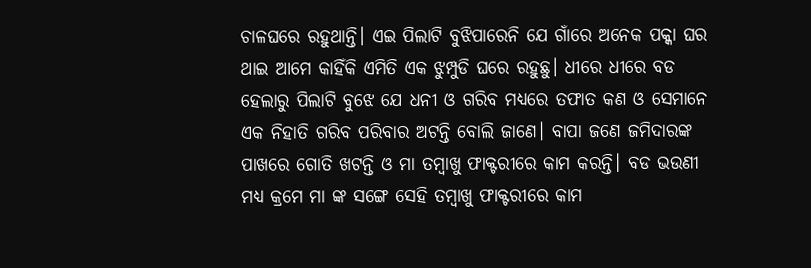ଚାଳଘରେ ରହୁଥାନ୍ତି। ଏଇ ପିଲାଟି ବୁଝିପାରେନି ଯେ ଗାଁରେ ଅନେକ ପକ୍କା ଘର ଥାଇ ଆମେ କାହିଁକି ଏମିତି ଏକ ଝୁମ୍ପୁଡି ଘରେ ରହୁଛୁ। ଧୀରେ ଧୀରେ ବଡ ହେଲାରୁ ପିଲାଟି ବୁଝେ ଯେ ଧନୀ ଓ ଗରିବ ମଧ୍ୟରେ ତଫାତ କଣ ଓ ସେମାନେ ଏକ ନିହାତି ଗରିବ ପରିବାର ଅଟନ୍ତି ବୋଲି ଜାଣେ। ବାପା ଜଣେ ଜମିଦାରଙ୍କ ପାଖରେ ଗୋତି ଖଟନ୍ତି ଓ ମା ତମ୍ବାଖୁ ଫାକ୍ଟରୀରେ କାମ କରନ୍ତି। ବଡ ଭଉଣୀ ମଧ୍ୟ କ୍ରମେ ମା ଙ୍କ ସଙ୍ଗେ ସେହି ତମ୍ବାଖୁ ଫାକ୍ଟରୀରେ କାମ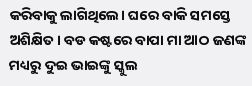କରିବାକୁ ଲାଗିଥିଲେ। ଘରେ ବାକି ସମସ୍ତେ ଅଶିକ୍ଷିତ। ବଡ କଷ୍ଟରେ ବାପା ମା ଆଠ ଜଣଙ୍କ ମଧ୍ୟରୁ ଦୁଇ ଭାଇଙ୍କୁ ସ୍କୁଲ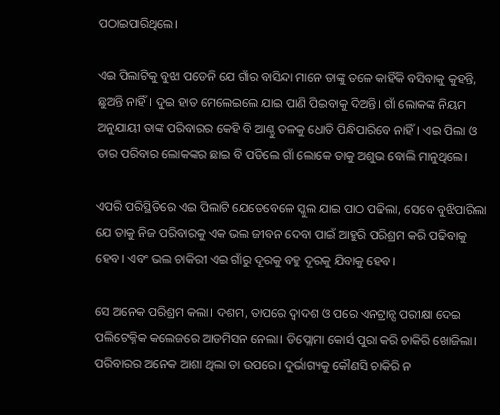ପଠାଇପାରିଥିଲେ।

ଏଇ ପିଲାଟିକୁ ବୁଝା ପଡେନି ଯେ ଗାଁର ବାସିନ୍ଦା ମାନେ ତାଙ୍କୁ ତଳେ କାହିଁକି ବସିବାକୁ କୁହନ୍ତି, ଛୁଅନ୍ତି ନାହିଁ। ଦୁଇ ହାତ ମେଲେଇଲେ ଯାଇ ପାଣି ପିଇବାକୁ ଦିଅନ୍ତି। ଗାଁ ଲୋକଙ୍କ ନିୟମ ଅନୁଯାୟୀ ତାଙ୍କ ପରିବାରର କେହି ବି ଆଣ୍ଠୁ ତଳକୁ ଧୋତି ପିନ୍ଧିପାରିବେ ନାହିଁ। ଏଇ ପିଲା ଓ ତାର ପରିବାର ଲୋକଙ୍କର ଛାଇ ବି ପଡିଲେ ଗାଁ ଲୋକେ ତାକୁ ଅଶୁଭ ବୋଲି ମାନୁଥିଲେ।

ଏପରି ପରିସ୍ଥିତିରେ ଏଇ ପିଲାଟି ଯେତେବେଳେ ସ୍କୁଲ ଯାଇ ପାଠ ପଢିଲା, ସେବେ ବୁଝିପାରିଲା ଯେ ତାକୁ ନିଜ ପରିବାରକୁ ଏକ ଭଲ ଜୀବନ ଦେବା ପାଇଁ ଆହୁରି ପରିଶ୍ରମ କରି ପଢିବାକୁ ହେବ। ଏବଂ ଭଲ ଚାକିରୀ ଏଇ ଗାଁରୁ ଦୂରକୁ ବହୁ ଦୂରକୁ ଯିବାକୁ ହେବ।

ସେ ଅନେକ ପରିଶ୍ରମ କଲା। ଦଶମ, ତାପରେ ଦ୍ଵାଦଶ ଓ ପରେ ଏନଟ୍ରାନ୍ସ ପରୀକ୍ଷା ଦେଇ ପଲିଟେକ୍ନିକ କଲେଜରେ ଆଡମିସନ ନେଲା। ଡିପ୍ଲୋମା କୋର୍ସ ପୁରା କରି ଚାକିରି ଖୋଜିଲା। ପରିବାରର ଅନେକ ଆଶା ଥିଲା ତା ଉପରେ। ଦୁର୍ଭାଗ୍ୟକୁ କୌଣସି ଚାକିରି ନ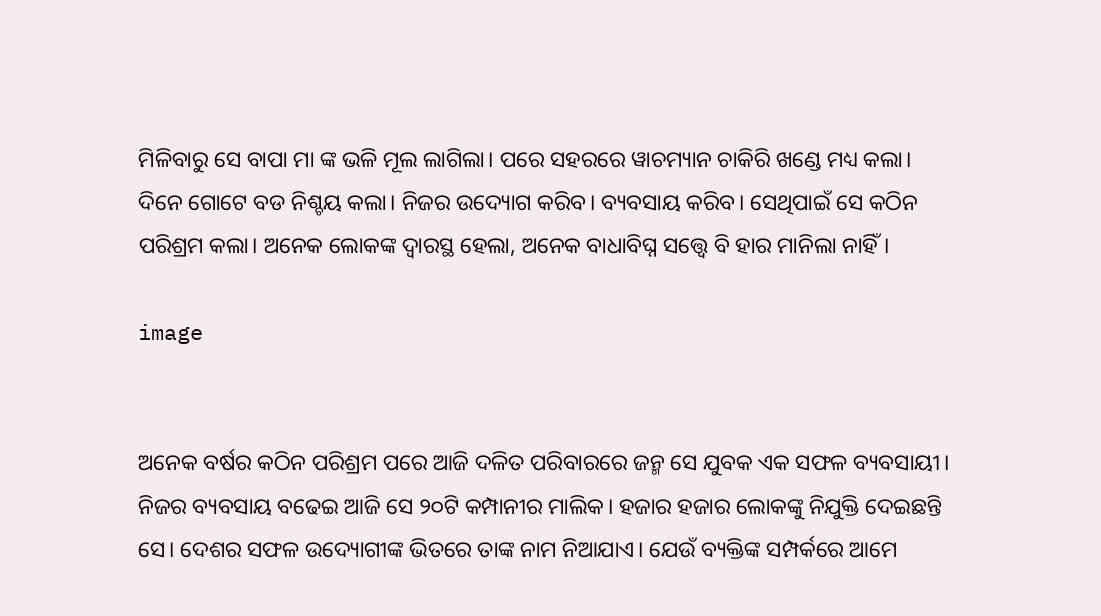ମିଳିବାରୁ ସେ ବାପା ମା ଙ୍କ ଭଳି ମୂଲ ଲାଗିଲା। ପରେ ସହରରେ ୱାଚମ୍ୟାନ ଚାକିରି ଖଣ୍ଡେ ମଧ୍ୟ କଲା। ଦିନେ ଗୋଟେ ବଡ ନିଶ୍ଚୟ କଲା। ନିଜର ଉଦ୍ୟୋଗ କରିବ। ବ୍ୟବସାୟ କରିବ। ସେଥିପାଇଁ ସେ କଠିନ ପରିଶ୍ରମ କଲା। ଅନେକ ଲୋକଙ୍କ ଦ୍ଵାରସ୍ଥ ହେଲା, ଅନେକ ବାଧାବିଘ୍ନ ସତ୍ତ୍ୱେ ବି ହାର ମାନିଲା ନାହିଁ।

image


ଅନେକ ବର୍ଷର କଠିନ ପରିଶ୍ରମ ପରେ ଆଜି ଦଳିତ ପରିବାରରେ ଜନ୍ମ ସେ ଯୁବକ ଏକ ସଫଳ ବ୍ୟବସାୟୀ। ନିଜର ବ୍ୟବସାୟ ବଢେଇ ଆଜି ସେ ୨୦ଟି କମ୍ପାନୀର ମାଲିକ। ହଜାର ହଜାର ଲୋକଙ୍କୁ ନିଯୁକ୍ତି ଦେଇଛନ୍ତି ସେ। ଦେଶର ସଫଳ ଉଦ୍ୟୋଗୀଙ୍କ ଭିତରେ ତାଙ୍କ ନାମ ନିଆଯାଏ। ଯେଉଁ ବ୍ୟକ୍ତିଙ୍କ ସମ୍ପର୍କରେ ଆମେ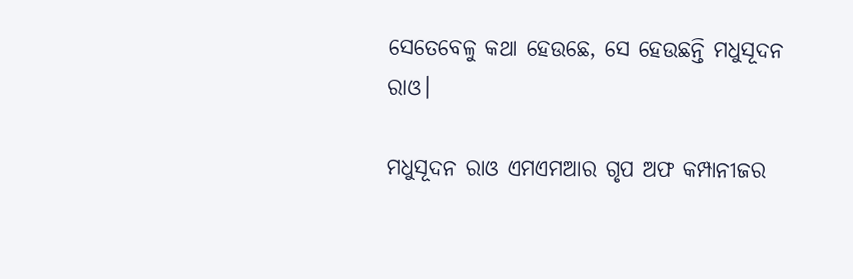ସେତେବେଳୁ କଥା ହେଉଛେ, ସେ ହେଉଛନ୍ତି ମଧୁସୂଦନ ରାଓ।

ମଧୁସୂଦନ ରାଓ ଏମଏମଆର ଗୃପ ଅଫ କମ୍ପାନୀଜର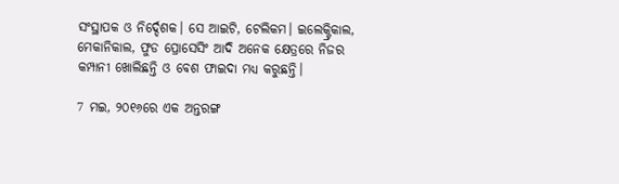ସଂସ୍ଥାପକ ଓ ନିର୍ଦ୍ଦେଶକ। ସେ ଆଇଟି, ଟେଲିକମ। ଇଲେକ୍ଟ୍ରିକାଲ, ମେକାନିକାଲ, ଫୁଡ ପ୍ରୋସେସିଂ ଆଦି ଅନେକ କ୍ଷେତ୍ରରେ ନିଜର କମ୍ପାନୀ ଖୋଲିଛନ୍ତି ଓ ବେଶ ଫାଇଦା ମଧ୍ୟ କରୁଛନ୍ତି।

7 ମଇ, ୨୦୧୬ରେ ଏକ ଅନ୍ତରଙ୍ଗ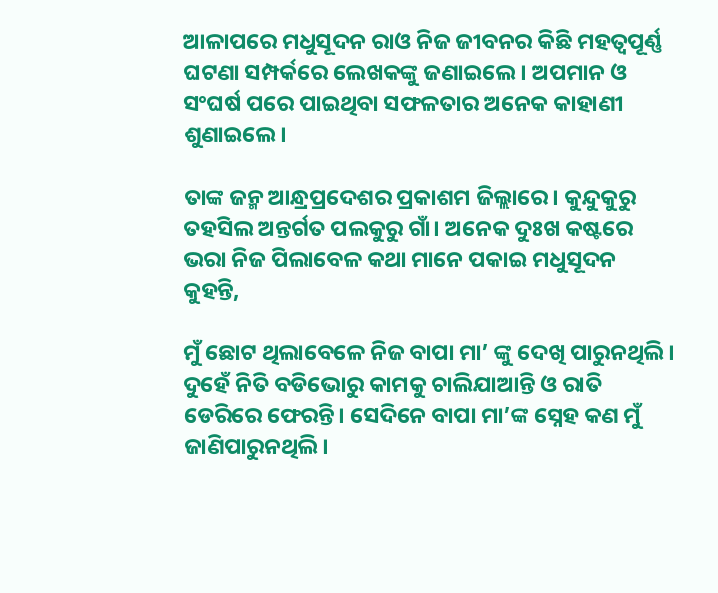ଆଳାପରେ ମଧୁସୂଦନ ରାଓ ନିଜ ଜୀବନର କିଛି ମହତ୍ଵପୂର୍ଣ୍ଣ ଘଟଣା ସମ୍ପର୍କରେ ଲେଖକଙ୍କୁ ଜଣାଇଲେ। ଅପମାନ ଓ ସଂଘର୍ଷ ପରେ ପାଇଥିବା ସଫଳତାର ଅନେକ କାହାଣୀ ଶୁଣାଇଲେ।

ତାଙ୍କ ଜନ୍ମ ଆନ୍ଧ୍ରପ୍ରଦେଶର ପ୍ରକାଶମ ଜିଲ୍ଲାରେ। କୁନ୍ଦୁକୁରୁ ତହସିଲ ଅନ୍ତର୍ଗତ ପଲକୁରୁ ଗାଁ। ଅନେକ ଦୁଃଖ କଷ୍ଟରେ ଭରା ନିଜ ପିଲାବେଳ କଥା ମାନେ ପକାଇ ମଧୁସୂଦନ କୁହନ୍ତି,

ମୁଁ ଛୋଟ ଥିଲାବେଳେ ନିଜ ବାପା ମା’ ଙ୍କୁ ଦେଖି ପାରୁନଥିଲି। ଦୁହେଁ ନିତି ବଡିଭୋରୁ କାମକୁ ଚାଲିଯାଆନ୍ତି ଓ ରାତି ଡେରିରେ ଫେରନ୍ତି। ସେଦିନେ ବାପା ମା’ଙ୍କ ସ୍ନେହ କଣ ମୁଁ ଜାଣିପାରୁନଥିଲି।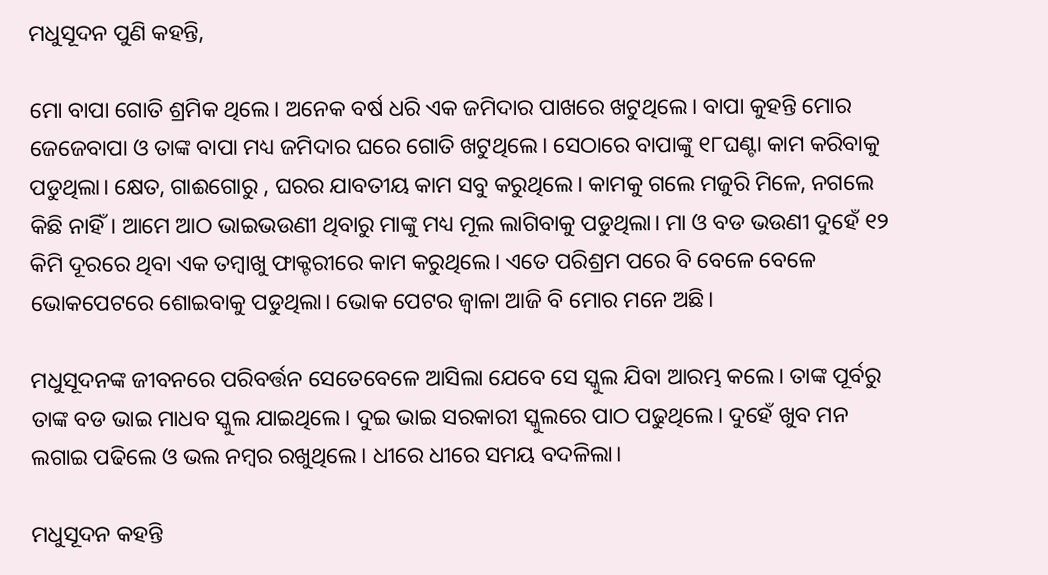ମଧୁସୂଦନ ପୁଣି କହନ୍ତି,

ମୋ ବାପା ଗୋତି ଶ୍ରମିକ ଥିଲେ। ଅନେକ ବର୍ଷ ଧରି ଏକ ଜମିଦାର ପାଖରେ ଖଟୁଥିଲେ। ବାପା କୁହନ୍ତି ମୋର ଜେଜେବାପା ଓ ତାଙ୍କ ବାପା ମଧ୍ୟ ଜମିଦାର ଘରେ ଗୋତି ଖଟୁଥିଲେ। ସେଠାରେ ବାପାଙ୍କୁ ୧୮ଘଣ୍ଟା କାମ କରିବାକୁ ପଡୁଥିଲା। କ୍ଷେତ, ଗାଈଗୋରୁ , ଘରର ଯାବତୀୟ କାମ ସବୁ କରୁଥିଲେ। କାମକୁ ଗଲେ ମଜୁରି ମିଳେ, ନଗଲେ କିଛି ନାହିଁ। ଆମେ ଆଠ ଭାଇଭଉଣୀ ଥିବାରୁ ମାଙ୍କୁ ମଧ୍ୟ ମୂଲ ଲାଗିବାକୁ ପଡୁଥିଲା। ମା ଓ ବଡ ଭଉଣୀ ଦୁହେଁ ୧୨ କିମି ଦୂରରେ ଥିବା ଏକ ତମ୍ବାଖୁ ଫାକ୍ଟରୀରେ କାମ କରୁଥିଲେ। ଏତେ ପରିଶ୍ରମ ପରେ ବି ବେଳେ ବେଳେ ଭୋକପେଟରେ ଶୋଇବାକୁ ପଡୁଥିଲା। ଭୋକ ପେଟର ଜ୍ଵାଳା ଆଜି ବି ମୋର ମନେ ଅଛି।

ମଧୁସୂଦନଙ୍କ ଜୀବନରେ ପରିବର୍ତ୍ତନ ସେତେବେଳେ ଆସିଲା ଯେବେ ସେ ସ୍କୁଲ ଯିବା ଆରମ୍ଭ କଲେ। ତାଙ୍କ ପୂର୍ବରୁ ତାଙ୍କ ବଡ ଭାଇ ମାଧବ ସ୍କୁଲ ଯାଇଥିଲେ। ଦୁଇ ଭାଇ ସରକାରୀ ସ୍କୁଲରେ ପାଠ ପଢୁଥିଲେ। ଦୁହେଁ ଖୁବ ମନ ଲଗାଇ ପଢିଲେ ଓ ଭଲ ନମ୍ବର ରଖୁଥିଲେ। ଧୀରେ ଧୀରେ ସମୟ ବଦଳିଲା।

ମଧୁସୂଦନ କହନ୍ତି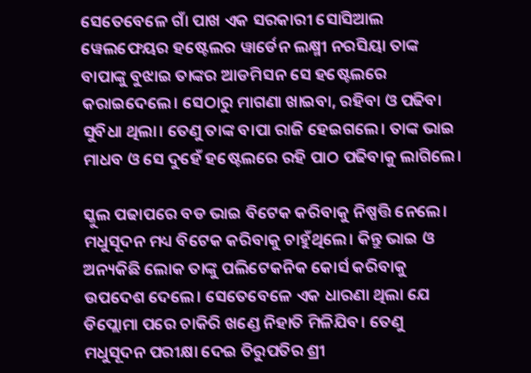ସେତେବେଳେ ଗାଁ ପାଖ ଏକ ସରକାରୀ ସୋସିଆଲ ୱେଲଫେୟର ହଷ୍ଟେଲର ୱାର୍ଡେନ ଲକ୍ଷ୍ମୀ ନରସିୟା ତାଙ୍କ ବାପାଙ୍କୁ ବୁଝାଇ ତାଙ୍କର ଆଡମିସନ ସେ ହଷ୍ଟେଲରେ କରାଇଦେଲେ। ସେଠାରୁ ମାଗଣା ଖାଇବା, ରହିବା ଓ ପଢିବା ସୁବିଧା ଥିଲା। ତେଣୁ ତାଙ୍କ ବାପା ରାଜି ହେଇଗଲେ। ତାଙ୍କ ଭାଇ ମାଧବ ଓ ସେ ଦୁହେଁ ହଷ୍ଟେଲରେ ରହି ପାଠ ପଢିବାକୁ ଲାଗିଲେ।

ସ୍କୁଲ ପଢାପରେ ବଡ ଭାଇ ବିଟେକ କରିବାକୁ ନିଷ୍ପତ୍ତି ନେଲେ। ମଧୁସୂଦନ ମଧ୍ୟ ବିଟେକ କରିବାକୁ ଚାହୁଁଥିଲେ। କିନ୍ତୁ ଭାଇ ଓ ଅନ୍ୟକିଛି ଲୋକ ତାଙ୍କୁ ପଲିଟେକନିକ କୋର୍ସ କରିବାକୁ ଉପଦେଶ ଦେଲେ। ସେତେବେଳେ ଏକ ଧାରଣା ଥିଲା ଯେ ଡିପ୍ଲୋମା ପରେ ଚାକିରି ଖଣ୍ଡେ ନିହାତି ମିଳିଯିବ। ତେଣୁ ମଧୁସୂଦନ ପରୀକ୍ଷା ଦେଇ ତିରୁପତିର ଶ୍ରୀ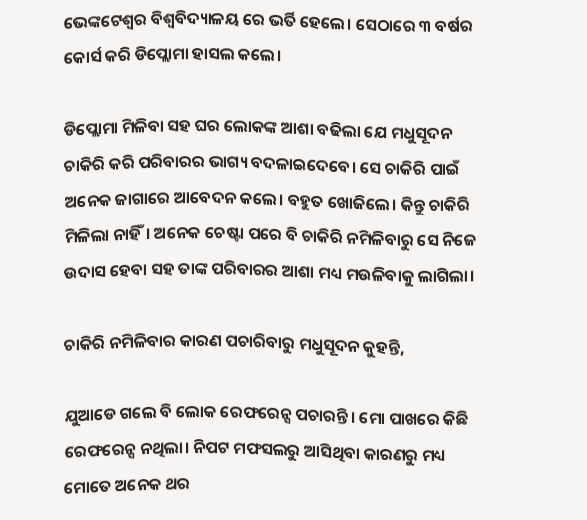ଭେଙ୍କଟେଶ୍ଵର ବିଶ୍ଵବିଦ୍ୟାଳୟ ରେ ଭର୍ତି ହେଲେ। ସେଠାରେ ୩ ବର୍ଷର କୋର୍ସ କରି ଡିପ୍ଲୋମା ହାସଲ କଲେ।

ଡିପ୍ଲୋମା ମିଳିବା ସହ ଘର ଲୋକଙ୍କ ଆଶା ବଢିଲା ଯେ ମଧୁସୂଦନ ଚାକିରି କରି ପରିବାରର ଭାଗ୍ୟ ବଦଳାଇଦେବେ। ସେ ଚାକିରି ପାଇଁ ଅନେକ ଜାଗାରେ ଆବେଦନ କଲେ। ବହୁତ ଖୋଜିଲେ। କିନ୍ତୁ ଚାକିରି ମିଳିଲା ନାହିଁ। ଅନେକ ଚେଷ୍ଟା ପରେ ବି ଚାକିରି ନମିଳିବାରୁ ସେ ନିଜେ ଉଦାସ ହେବା ସହ ତାଙ୍କ ପରିବାରର ଆଶା ମଧ୍ୟ ମଉଳିବାକୁ ଲାଗିଲା।

ଚାକିରି ନମିଳିବାର କାରଣ ପଚାରିବାରୁ ମଧୁସୂଦନ କୁହନ୍ତି,

ଯୁଆଡେ ଗଲେ ବି ଲୋକ ରେଫରେନ୍ସ ପଚାରନ୍ତି। ମୋ ପାଖରେ କିଛି ରେଫରେନ୍ସ ନଥିଲା। ନିପଟ ମଫସଲରୁ ଆସିଥିବା କାରଣରୁ ମଧ୍ୟ ମୋତେ ଅନେକ ଥର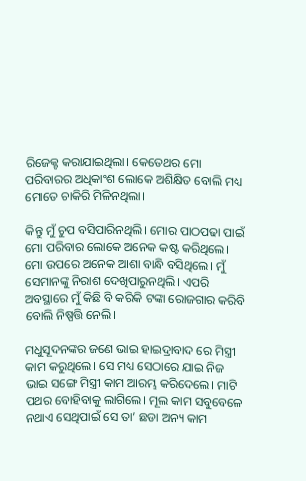ରିଜେକ୍ଟ କରାଯାଇଥିଲା। କେତେଥର ମୋ ପରିବାରର ଅଧିକାଂଶ ଲୋକେ ଅଶିକ୍ଷିତ ବୋଲି ମଧ୍ୟ ମୋତେ ଚାକିରି ମିଳିନଥିଲା।

କିନ୍ତୁ ମୁଁ ଚୁପ ବସିପାରିନଥିଲି। ମୋର ପାଠପଢା ପାଇଁ ମୋ ପରିବାର ଲୋକେ ଅନେକ କଷ୍ଟ କରିଥିଲେ। ମୋ ଉପରେ ଅନେକ ଆଶା ବାନ୍ଧି ବସିଥିଲେ। ମୁଁ ସେମାନଙ୍କୁ ନିରାଶ ଦେଖିପାରୁନଥିଲି। ଏପରି ଅବସ୍ଥାରେ ମୁଁ କିଛି ବି କରିକି ଟଙ୍କା ରୋଜଗାର କରିବି ବୋଲି ନିଷ୍ପତ୍ତି ନେଲି।

ମଧୁସୂଦନଙ୍କର ଜଣେ ଭାଇ ହାଇଦ୍ରାବାଦ ରେ ମିସ୍ତ୍ରୀ କାମ କରୁଥିଲେ। ସେ ମଧ୍ୟ ସେଠାରେ ଯାଇ ନିଜ ଭାଇ ସଙ୍ଗେ ମିସ୍ତ୍ରୀ କାମ ଆରମ୍ଭ କରିଦେଲେ। ମାଟି ପଥର ବୋହିବାକୁ ଲାଗିଲେ। ମୂଲ କାମ ସବୁବେଳେ ନଥାଏ ସେଥିପାଇଁ ସେ ତା’ ଛଡା ଅନ୍ୟ କାମ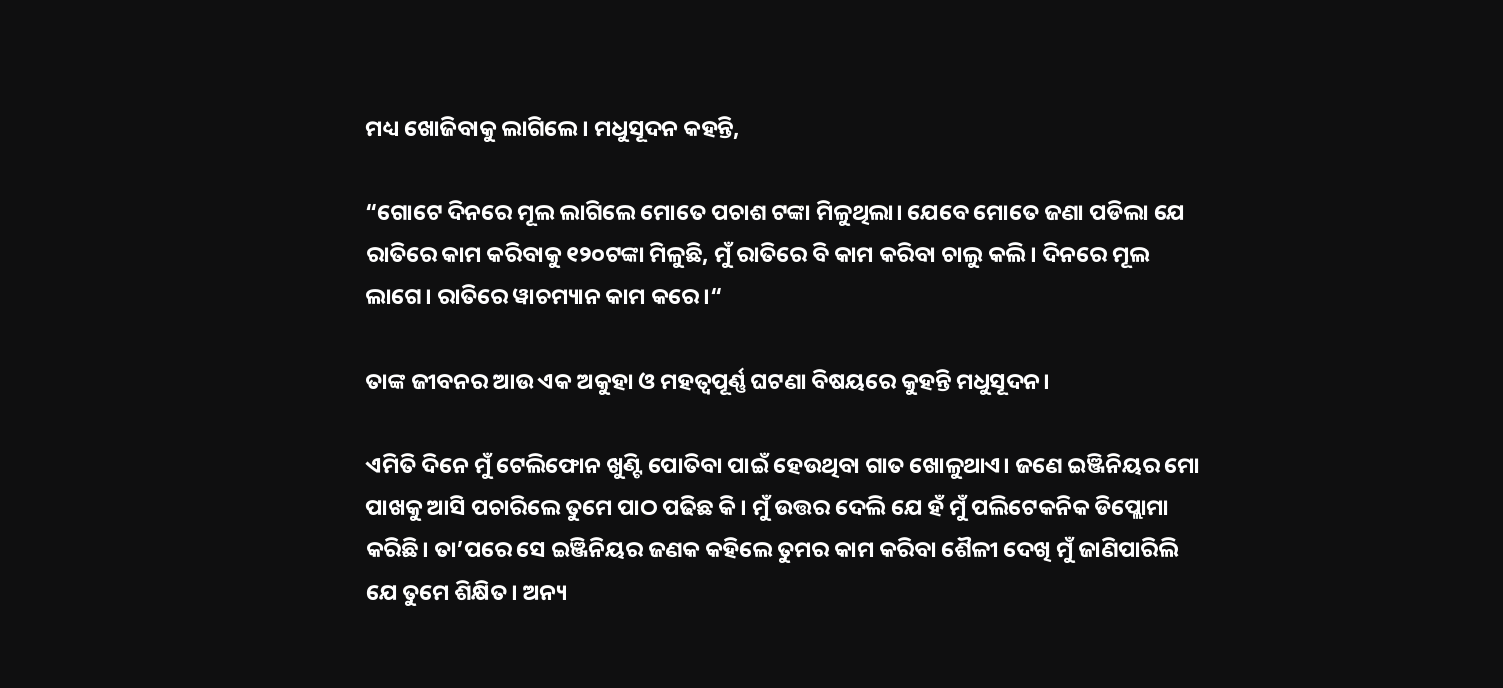ମଧ୍ୟ ଖୋଜିବାକୁ ଲାଗିଲେ। ମଧୁସୂଦନ କହନ୍ତି,

“ଗୋଟେ ଦିନରେ ମୂଲ ଲାଗିଲେ ମୋତେ ପଚାଶ ଟଙ୍କା ମିଳୁଥିଲା। ଯେବେ ମୋତେ ଜଣା ପଡିଲା ଯେ ରାତିରେ କାମ କରିବାକୁ ୧୨୦ଟଙ୍କା ମିଳୁଛି, ମୁଁ ରାତିରେ ବି କାମ କରିବା ଚାଲୁ କଲି। ଦିନରେ ମୂଲ ଲାଗେ। ରାତିରେ ୱାଚମ୍ୟାନ କାମ କରେ।“

ତାଙ୍କ ଜୀବନର ଆଉ ଏକ ଅକୁହା ଓ ମହତ୍ଵପୂର୍ଣ୍ଣ ଘଟଣା ବିଷୟରେ କୁହନ୍ତି ମଧୁସୂଦନ।

ଏମିତି ଦିନେ ମୁଁ ଟେଲିଫୋନ ଖୁଣ୍ଟି ପୋତିବା ପାଇଁ ହେଉଥିବା ଗାତ ଖୋଳୁଥାଏ। ଜଣେ ଇଞ୍ଜିନିୟର ମୋ ପାଖକୁ ଆସି ପଚାରିଲେ ତୁମେ ପାଠ ପଢିଛ କି। ମୁଁ ଉତ୍ତର ଦେଲି ଯେ ହଁ ମୁଁ ପଲିଟେକନିକ ଡିପ୍ଲୋମା କରିଛି। ତା’ପରେ ସେ ଇଞ୍ଜିନିୟର ଜଣକ କହିଲେ ତୁମର କାମ କରିବା ଶୈଳୀ ଦେଖି ମୁଁ ଜାଣିପାରିଲି ଯେ ତୁମେ ଶିକ୍ଷିତ। ଅନ୍ୟ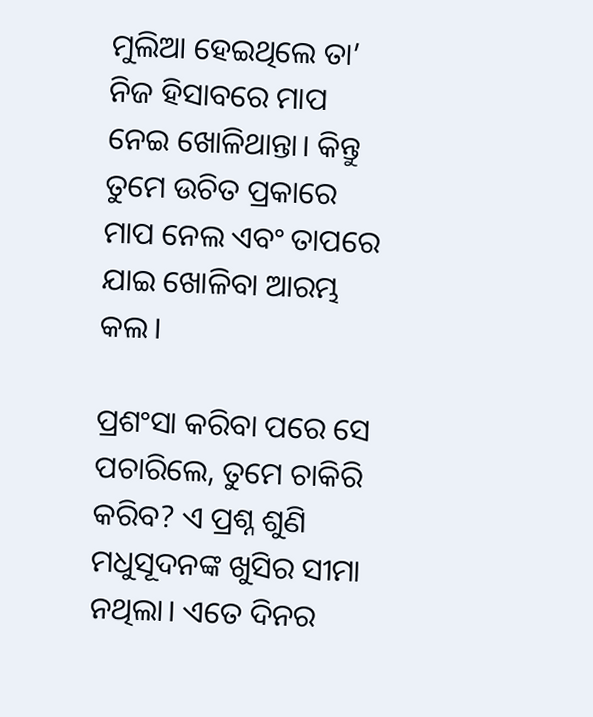ମୁଲିଆ ହେଇଥିଲେ ତା’ ନିଜ ହିସାବରେ ମାପ ନେଇ ଖୋଳିଥାନ୍ତା। କିନ୍ତୁ ତୁମେ ଉଚିତ ପ୍ରକାରେ ମାପ ନେଲ ଏବଂ ତାପରେ ଯାଇ ଖୋଳିବା ଆରମ୍ଭ କଲ।

ପ୍ରଶଂସା କରିବା ପରେ ସେ ପଚାରିଲେ, ତୁମେ ଚାକିରି କରିବ? ଏ ପ୍ରଶ୍ନ ଶୁଣି ମଧୁସୂଦନଙ୍କ ଖୁସିର ସୀମା ନଥିଲା। ଏତେ ଦିନର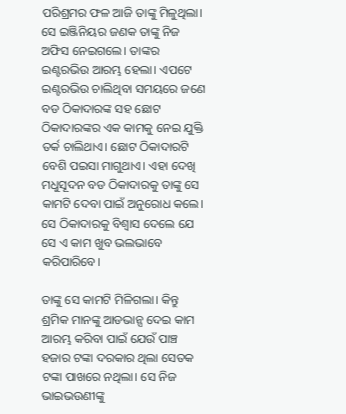ପରିଶ୍ରମର ଫଳ ଆଜି ତାଙ୍କୁ ମିଳୁଥିଲା। ସେ ଇଞ୍ଜିନିୟର ଜଣକ ତାଙ୍କୁ ନିଜ ଅଫିସ ନେଇଗଲେ। ତାଙ୍କର ଇଣ୍ଟରଭିଉ ଆରମ୍ଭ ହେଲା। ଏପଟେ ଇଣ୍ଟରଭିଉ ଚାଲିଥିବା ସମୟରେ ଜଣେ ବଡ ଠିକାଦାରଙ୍କ ସହ ଛୋଟ ଠିକାଦାରଙ୍କର ଏକ କାମକୁ ନେଇ ଯୁକ୍ତି ତର୍କ ଚାଲିଥାଏ। ଛୋଟ ଠିକାଦାରଟି ବେଶି ପଇସା ମାଗୁଥାଏ। ଏହା ଦେଖି ମଧୁସୂଦନ ବଡ ଠିକାଦାରକୁ ତାଙ୍କୁ ସେ କାମଟି ଦେବା ପାଇଁ ଅନୁରୋଧ କଲେ। ସେ ଠିକାଦାରକୁ ବିଶ୍ଵାସ ଦେଲେ ଯେ ସେ ଏ କାମ ଖୁବ ଭଲଭାବେ କରିପାରିବେ।

ତାଙ୍କୁ ସେ କାମଟି ମିଳିଗଲା। କିନ୍ତୁ ଶ୍ରମିକ ମାନଙ୍କୁ ଆଡଭାନ୍ସ ଦେଇ କାମ ଆରମ୍ଭ କରିବା ପାଇଁ ଯେଉଁ ପାଞ୍ଚ ହଜାର ଟଙ୍କା ଦରକାର ଥିଲା ସେତକ ଟଙ୍କା ପାଖରେ ନଥିଲା। ସେ ନିଜ ଭାଇଭଉଣୀଙ୍କୁ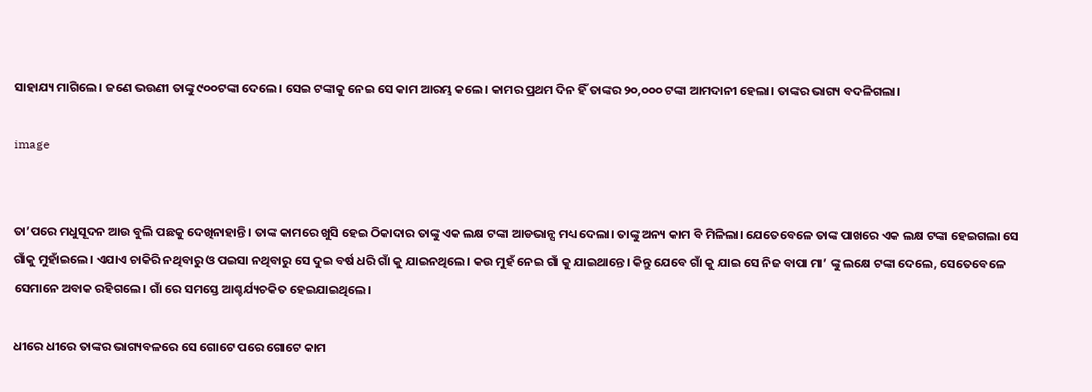ସାହାଯ୍ୟ ମାଗିଲେ। ଜଣେ ଭଉଣୀ ତାଙ୍କୁ ୯୦୦ଟଙ୍କା ଦେଲେ। ସେଇ ଟଙ୍କାକୁ ନେଇ ସେ କାମ ଆରମ୍ଭ କଲେ। କାମର ପ୍ରଥମ ଦିନ ହିଁ ତାଙ୍କର ୨୦,୦୦୦ ଟଙ୍କା ଆମଦାନୀ ହେଲା। ତାଙ୍କର ଭାଗ୍ୟ ବଦଳିଗଲା।

image


ତା’ପରେ ମଧୁସୂଦନ ଆଉ ବୁଲି ପଛକୁ ଦେଖିନାହାନ୍ତି। ତାଙ୍କ କାମରେ ଖୁସି ହେଇ ଠିକାଦାର ତାଙ୍କୁ ଏକ ଲକ୍ଷ ଟଙ୍କା ଆଡଭାନ୍ସ ମଧ୍ୟ ଦେଲା। ତାଙ୍କୁ ଅନ୍ୟ କାମ ବି ମିଳିଲା। ଯେତେବେଳେ ତାଙ୍କ ପାଖରେ ଏକ ଲକ୍ଷ ଟଙ୍କା ହେଇଗଲା ସେ ଗାଁକୁ ମୁହାଁଇଲେ। ଏଯାଏ ଚାକିରି ନଥିବାରୁ ଓ ପଇସା ନଥିବାରୁ ସେ ଦୁଇ ବର୍ଷ ଧରି ଗାଁ କୁ ଯାଇନଥିଲେ। କଉ ମୁହଁ ନେଇ ଗାଁ କୁ ଯାଇଥାନ୍ତେ। କିନ୍ତୁ ଯେବେ ଗାଁ କୁ ଯାଇ ସେ ନିଜ ବାପା ମା’ ଙ୍କୁ ଲକ୍ଷେ ଟଙ୍କା ଦେଲେ, ସେତେବେଳେ ସେମାନେ ଅବାକ ରହିଗଲେ। ଗାଁ ରେ ସମସ୍ତେ ଆଶ୍ଚର୍ଯ୍ୟଚକିତ ହେଇଯାଇଥିଲେ।

ଧୀରେ ଧୀରେ ତାଙ୍କର ଭାଗ୍ୟବଳରେ ସେ ଗୋଟେ ପରେ ଗୋଟେ କାମ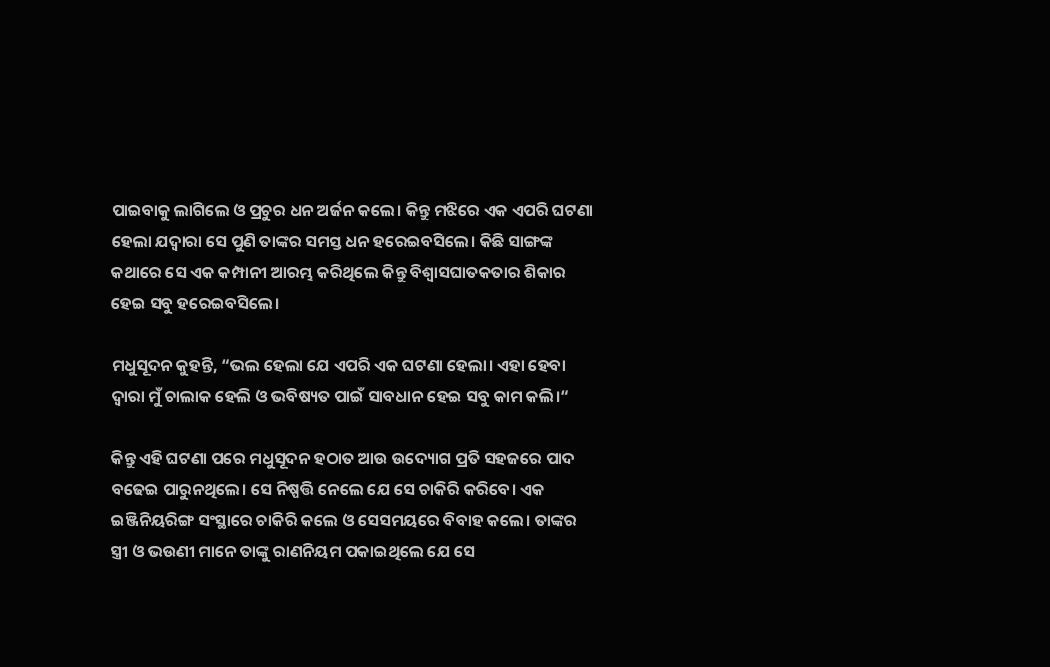ପାଇବାକୁ ଲାଗିଲେ ଓ ପ୍ରଚୁର ଧନ ଅର୍ଜନ କଲେ। କିନ୍ତୁ ମଝିରେ ଏକ ଏପରି ଘଟଣା ହେଲା ଯଦ୍ୱାରା ସେ ପୁଣି ତାଙ୍କର ସମସ୍ତ ଧନ ହରେଇବସିଲେ। କିଛି ସାଙ୍ଗଙ୍କ କଥାରେ ସେ ଏକ କମ୍ପାନୀ ଆରମ୍ଭ କରିଥିଲେ କିନ୍ତୁ ବିଶ୍ଵାସଘାତକତାର ଶିକାର ହେଇ ସବୁ ହରେଇବସିଲେ।

ମଧୁସୂଦନ କୁହନ୍ତି, “ଭଲ ହେଲା ଯେ ଏପରି ଏକ ଘଟଣା ହେଲା। ଏହା ହେବା ଦ୍ଵାରା ମୁଁ ଚାଲାକ ହେଲି ଓ ଭବିଷ୍ୟତ ପାଇଁ ସାବଧାନ ହେଇ ସବୁ କାମ କଲି।“

କିନ୍ତୁ ଏହି ଘଟଣା ପରେ ମଧୁସୂଦନ ହଠାତ ଆଉ ଉଦ୍ୟୋଗ ପ୍ରତି ସହଜରେ ପାଦ ବଢେଇ ପାରୁନଥିଲେ। ସେ ନିଷ୍ପତ୍ତି ନେଲେ ଯେ ସେ ଚାକିରି କରିବେ। ଏକ ଇଞ୍ଜିନିୟରିଙ୍ଗ ସଂସ୍ଥାରେ ଚାକିରି କଲେ ଓ ସେସମୟରେ ବିବାହ କଲେ। ତାଙ୍କର ସ୍ତ୍ରୀ ଓ ଭଉଣୀ ମାନେ ତାଙ୍କୁ ରାଣନିୟମ ପକାଇଥିଲେ ଯେ ସେ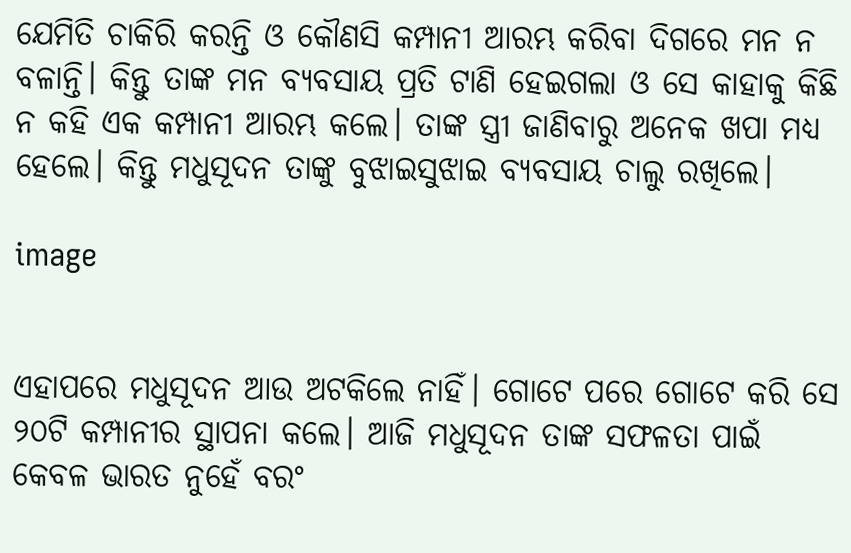ଯେମିତି ଚାକିରି କରନ୍ତି ଓ କୌଣସି କମ୍ପାନୀ ଆରମ୍ଭ କରିବା ଦିଗରେ ମନ ନ ବଳାନ୍ତି। କିନ୍ତୁ ତାଙ୍କ ମନ ବ୍ୟବସାୟ ପ୍ରତି ଟାଣି ହେଇଗଲା ଓ ସେ କାହାକୁ କିଛି ନ କହି ଏକ କମ୍ପାନୀ ଆରମ୍ଭ କଲେ। ତାଙ୍କ ସ୍ତ୍ରୀ ଜାଣିବାରୁ ଅନେକ ଖପା ମଧ୍ୟ ହେଲେ। କିନ୍ତୁ ମଧୁସୂଦନ ତାଙ୍କୁ ବୁଝାଇସୁଝାଇ ବ୍ୟବସାୟ ଚାଲୁ ରଖିଲେ।

image


ଏହାପରେ ମଧୁସୂଦନ ଆଉ ଅଟକିଲେ ନାହିଁ। ଗୋଟେ ପରେ ଗୋଟେ କରି ସେ ୨୦ଟି କମ୍ପାନୀର ସ୍ଥାପନା କଲେ। ଆଜି ମଧୁସୂଦନ ତାଙ୍କ ସଫଳତା ପାଇଁ କେବଳ ଭାରତ ନୁହେଁ ବରଂ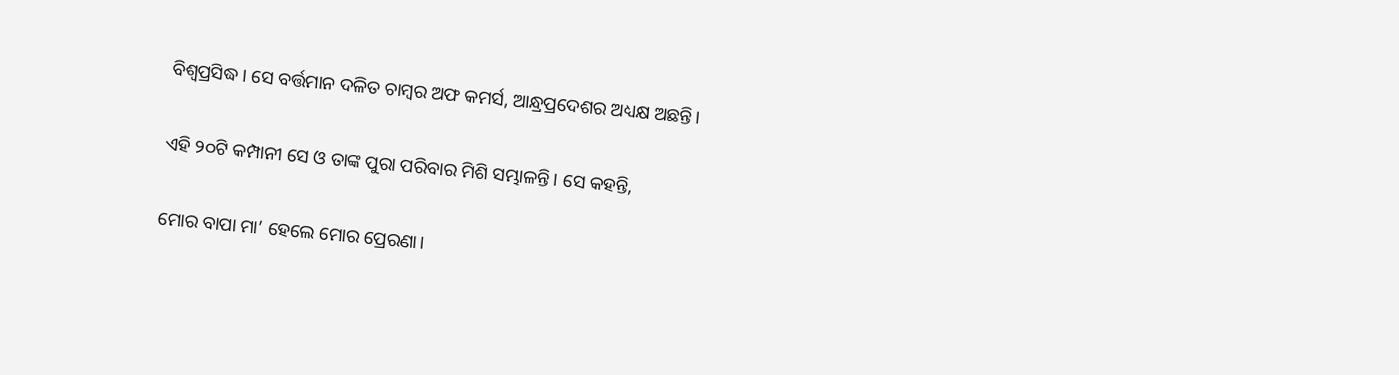ବିଶ୍ଵପ୍ରସିଦ୍ଧ। ସେ ବର୍ତ୍ତମାନ ଦଳିତ ଚାମ୍ବର ଅଫ କମର୍ସ, ଆନ୍ଧ୍ରପ୍ରଦେଶର ଅଧ୍ୟକ୍ଷ ଅଛନ୍ତି।

ଏହି ୨୦ଟି କମ୍ପାନୀ ସେ ଓ ତାଙ୍କ ପୁରା ପରିବାର ମିଶି ସମ୍ଭାଳନ୍ତି। ସେ କହନ୍ତି,

ମୋର ବାପା ମା’ ହେଲେ ମୋର ପ୍ରେରଣା।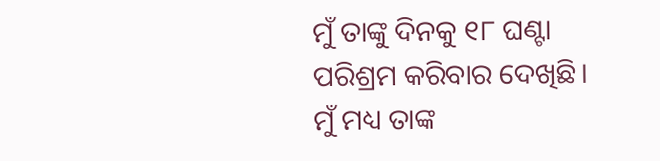ମୁଁ ତାଙ୍କୁ ଦିନକୁ ୧୮ ଘଣ୍ଟା ପରିଶ୍ରମ କରିବାର ଦେଖିଛି। ମୁଁ ମଧ୍ୟ ତାଙ୍କ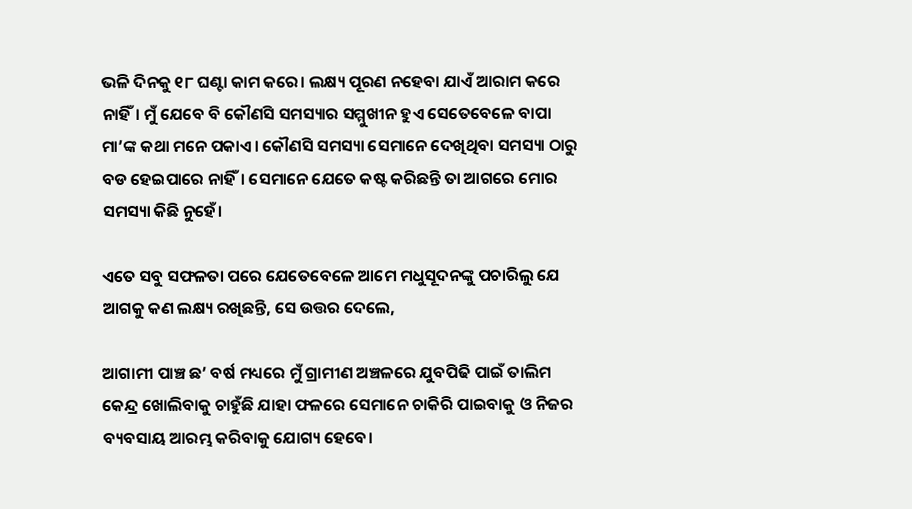ଭଳି ଦିନକୁ ୧୮ ଘଣ୍ଟା କାମ କରେ। ଲକ୍ଷ୍ୟ ପୂରଣ ନହେବା ଯାଏଁ ଆରାମ କରେ ନାହିଁ। ମୁଁ ଯେବେ ବି କୌଣସି ସମସ୍ୟାର ସମ୍ମୁଖୀନ ହୁଏ ସେତେବେଳେ ବାପା ମା’ଙ୍କ କଥା ମନେ ପକାଏ। କୌଣସି ସମସ୍ୟା ସେମାନେ ଦେଖିଥିବା ସମସ୍ୟା ଠାରୁ ବଡ ହେଇପାରେ ନାହିଁ। ସେମାନେ ଯେତେ କଷ୍ଟ କରିଛନ୍ତି ତା ଆଗରେ ମୋର ସମସ୍ୟା କିଛି ନୁହେଁ।

ଏତେ ସବୁ ସଫଳତା ପରେ ଯେତେବେଳେ ଆମେ ମଧୁସୂଦନଙ୍କୁ ପଚାରିଲୁ ଯେ ଆଗକୁ କଣ ଲକ୍ଷ୍ୟ ରଖିଛନ୍ତି, ସେ ଉତ୍ତର ଦେଲେ,

ଆଗାମୀ ପାଞ୍ଚ ଛ’ ବର୍ଷ ମଧ୍ୟରେ ମୁଁ ଗ୍ରାମୀଣ ଅଞ୍ଚଳରେ ଯୁବପିଢି ପାଇଁ ତାଲିମ କେନ୍ଦ୍ର ଖୋଲିବାକୁ ଚାହୁଁଛି ଯାହା ଫଳରେ ସେମାନେ ଚାକିରି ପାଇବାକୁ ଓ ନିଜର ବ୍ୟବସାୟ ଆରମ୍ଭ କରିବାକୁ ଯୋଗ୍ୟ ହେବେ।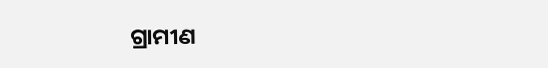ଗ୍ରାମୀଣ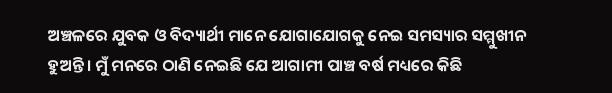ଅଞ୍ଚଳରେ ଯୁବକ ଓ ବିଦ୍ୟାର୍ଥୀ ମାନେ ଯୋଗାଯୋଗକୁ ନେଇ ସମସ୍ୟାର ସମ୍ମୁଖୀନ ହୁଅନ୍ତି। ମୁଁ ମନରେ ଠାଣି ନେଇଛି ଯେ ଆଗାମୀ ପାଞ୍ଚ ବର୍ଷ ମଧ୍ୟରେ କିଛି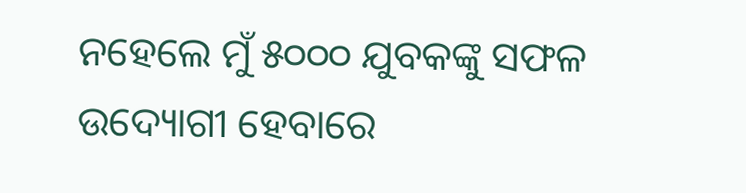ନହେଲେ ମୁଁ ୫୦୦୦ ଯୁବକଙ୍କୁ ସଫଳ ଉଦ୍ୟୋଗୀ ହେବାରେ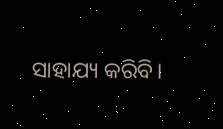ସାହାଯ୍ୟ କରିବି।